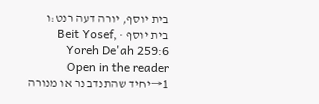בית יוסף, יורה דעה רנט:ו
בית יוסף · Beit Yosef, Yoreh De'ah 259:6
Open in the reader →1יחיד שהתנדב נר או מנורה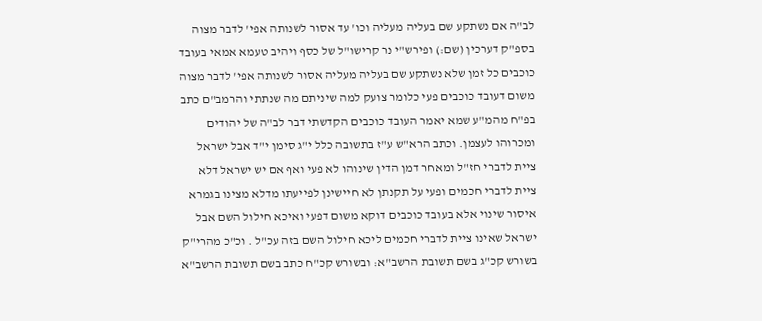לב"ה אם נשתקע שם בעליה מעליה וכו' עד אסור לשנותה אפי' לדבר מצוה בספ"ק דערכין (שם:) ופירש"י נר קרישו"ל של כסף ויהיב טעמא אמאי בעובד כוכבים כל זמן שלא נשתקע שם בעליה מעליה אסור לשנותה אפי' לדבר מצוה משום דעובד כוכבים פעי כלומר צועק למה שיניתם מה שנתתי והרמב"ם כתב בפ"ח מהמ"ע שמא יאמר העובד כוכבים הקדשתי דבר לב"ה של יהודים ומכרוהו לעצמן. וכתב הרא"ש ע"ז בתשובה כלל י"ג סימן י"ד אבל ישראל ציית לדברי חז"ל ומאחר דמן הדין שינוהו לא פעי ואף אם יש ישראל דלא ציית לדברי חכמים ופעי על תקנתן לא חיישינן לפייעתו מדלא מצינו בגמרא איסור שינוי אלא בעובד כוכבים דוקא משום דפעי ואיכא חילול השם אבל ישראל שאינו ציית לדברי חכמים ליכא חילול השם בזה עכ"ל . וכ"כ מהרי"ק בשורש קכ"ג בשם תשובת הרשב"א: ובשורש קכ"ח כתב בשם תשובת הרשב"א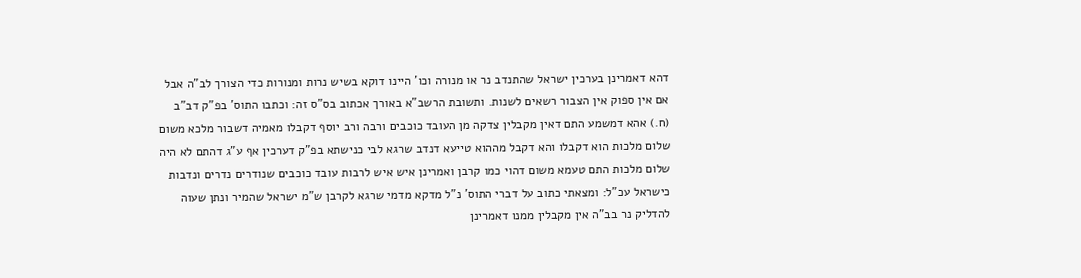דהא דאמרינן בערכין ישראל שהתנדב נר או מנורה וכו' היינו דוקא בשיש נרות ומנורות כדי הצורך לב"ה אבל אם אין ספוק אין הצבור רשאים לשנות. ותשובת הרשב"א באורך אכתוב בס"ס זה: וכתבו התוס' בפ"ק דב"ב (ח.) אהא דמשמע התם דאין מקבלין צדקה מן העובד כוכבים ורבה ורב יוסף דקבלו מאמיה דשבור מלכא משום שלום מלכות הוא דקבלו והא דקבל מההוא טייעא דנדב שרגא לבי כנישתא בפ"ק דערכין אף ע"ג דהתם לא היה שלום מלכות התם טעמא משום דהוי כמו קרבן ואמרינן איש איש לרבות עובד כוכבים שנודרים נדרים ונדבות כישראל עכ"ל: ומצאתי כתוב על דברי התוס' נ"ל מדקא מדמי שרגא לקרבן ש"מ ישראל שהמיר ונתן שעוה להדליק נר בב"ה אין מקבלין ממנו דאמרינן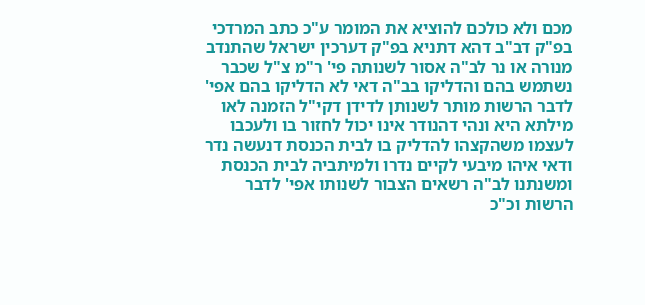מכם ולא כולכם להוציא את המומר ע"כ כתב המרדכי בפ"ק דב"ב דהא דתניא בפ"ק דערכין ישראל שהתנדב מנורה או נר לב"ה אסור לשנותה פי' ר"מ צ"ל שכבר נשתמש בהם והדליקו בב"ה דאי לא הדליקו בהם אפי' לדבר הרשות מותר לשנותן לדידן דקי"ל הזמנה לאו מילתא היא ונהי דהנודר אינו יכול לחזור בו ולעכבו לעצמו משהקצהו להדליק בו לבית הכנסת דנעשה נדר ודאי איהו מיבעי לקיים נדרו ולמיתביה לבית הכנסת ומשנתנו לב"ה רשאים הצבור לשנותו אפי' לדבר הרשות וכ"כ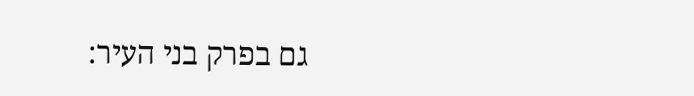גם בפרק בני העיר: